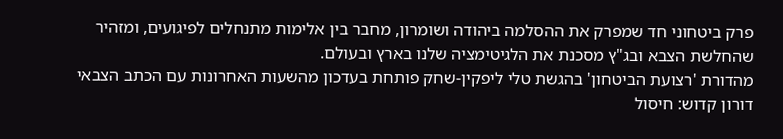פרק ביטחוני חד שמפרק את ההסלמה ביהודה ושומרון, מחבר בין אלימות מתנחלים לפיגועים, ומזהיר שהחלשת הצבא ובג"ץ מסכנת את הלגיטימציה שלנו בארץ ובעולם.
מהדורת 'רצועת הביטחון' בהגשת טלי ליפקין-שחק פותחת בעדכון מהשעות האחרונות עם הכתב הצבאי דורון קדוש: חיסול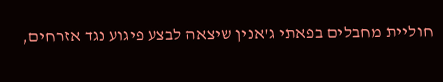חוליית מחבלים בפאתי ג'אנין שיצאה לבצע פיגוע נגד אזרחים,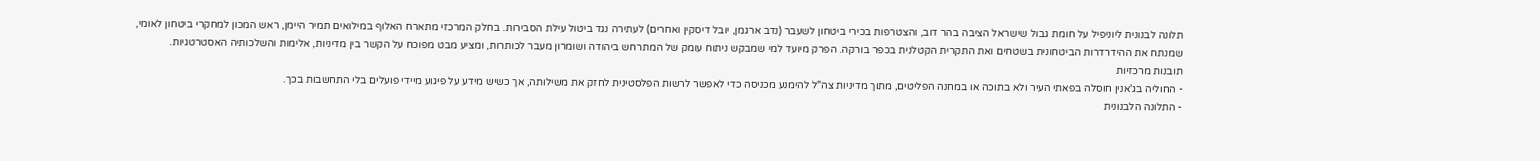תלונה לבנונית ליוניפיל על חומת גבול שישראל הציבה בהר דוב, והצטרפות בכירי ביטחון לשעבר (נדב ארגמן, יובל דיסקין ואחרים) לעתירה נגד ביטול עילת הסבירות. בחלק המרכזי מתארח האלוף במילואים תמיר היימן, ראש המכון למחקרי ביטחון לאומי, שמנתח את ההידרדרות הביטחונית בשטחים ואת התקרית הקטלנית בכפר בורקה. הפרק מיועד למי שמבקש ניתוח עומק של המתרחש ביהודה ושומרון מעבר לכותרות, ומציע מבט מפוכח על הקשר בין מדיניות, אלימות והשלכותיה האסטרטגיות.
תובנות מרכזיות
- החוליה בג'אנין חוסלה בפאתי העיר ולא בתוכה או במחנה הפליטים, מתוך מדיניות צה"ל להימנע מכניסה כדי לאפשר לרשות הפלסטינית לחזק את משילותה, אך כשיש מידע על פיגוע מיידי פועלים בלי התחשבות בכך.
- התלונה הלבנונית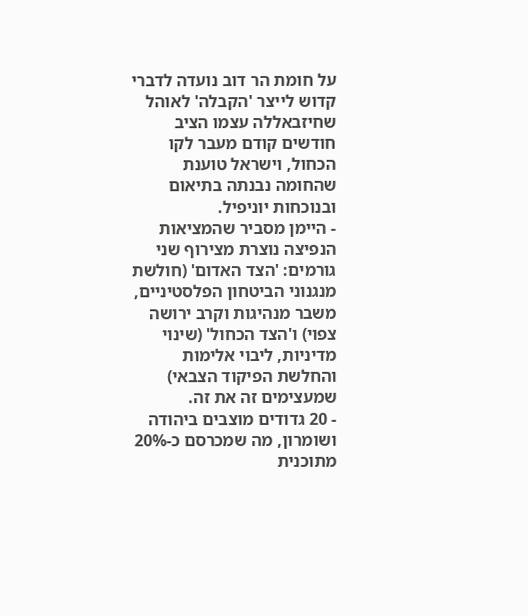על חומת הר דוב נועדה לדברי קדוש לייצר 'הקבלה' לאוהל שחיזבאללה עצמו הציב חודשים קודם מעבר לקו הכחול, וישראל טוענת שהחומה נבנתה בתיאום ובנוכחות יוניפיל.
- היימן מסביר שהמציאות הנפיצה נוצרת מצירוף שני גורמים: 'הצד האדום' (חולשת מנגנוני הביטחון הפלסטיניים, משבר מנהיגות וקרב ירושה צפוי) ו'הצד הכחול' (שינוי מדיניות, ליבוי אלימות והחלשת הפיקוד הצבאי) שמעצימים זה את זה.
- 20 גדודים מוצבים ביהודה ושומרון, מה שמכרסם כ-20% מתוכנית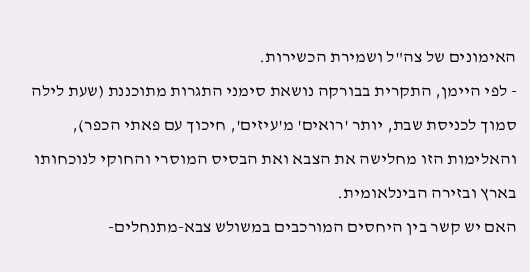האימונים של צה"ל ושמירת הכשירות.
- לפי היימן, התקרית בבורקה נושאת סימני התגרות מתוכננת (שעת לילה סמוך לכניסת שבת, יותר 'רואים' מ'עיזים', חיכוך עם פאתי הכפר), והאלימות הזו מחלישה את הצבא ואת הבסיס המוסרי והחוקי לנוכחותו בארץ ובזירה הבינלאומית.
האם יש קשר בין היחסים המורכבים במשולש צבא-מתנחלים-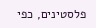פלסטינים, כפי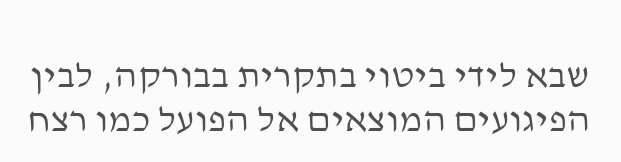שבא לידי ביטוי בתקרית בבורקה, לבין הפיגועים המוצאים אל הפועל כמו רצח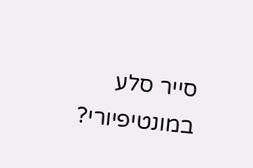סייר סלע במונטיפיורי?